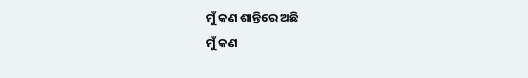ମୁଁ କଣ ଶାନ୍ତିରେ ଅଛି
ମୁଁ କଣ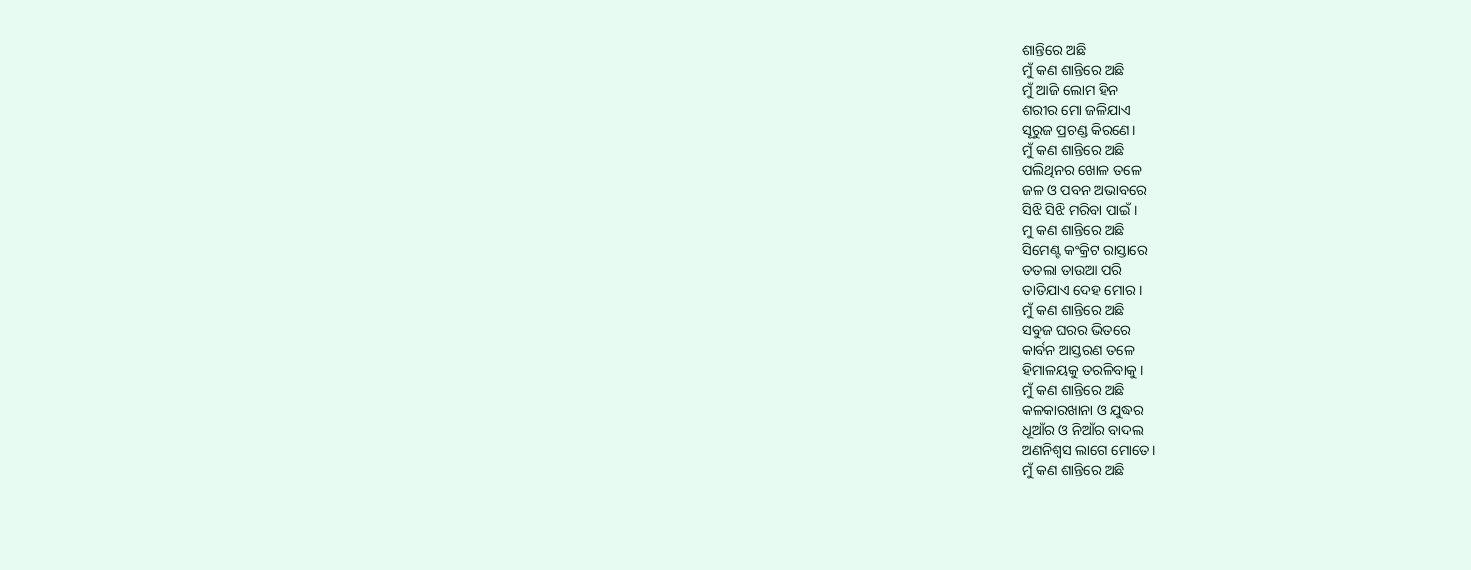ଶାନ୍ତିରେ ଅଛି
ମୁଁ କଣ ଶାନ୍ତିରେ ଅଛି
ମୁଁ ଆଜି ଲୋମ ହିନ
ଶରୀର ମୋ ଜଳିଯାଏ
ସୂରୁଜ ପ୍ରଚଣ୍ଡ କିରଣେ।
ମୁଁ କଣ ଶାନ୍ତିରେ ଅଛି
ପଲିଥିନର ଖୋଳ ତଳେ
ଜଳ ଓ ପବନ ଅଭାବରେ
ସିଝି ସିଝି ମରିବା ପାଇଁ।
ମୁ କଣ ଶାନ୍ତିରେ ଅଛି
ସିମେଣ୍ଟ କଂକ୍ରିଟ ରାସ୍ତାରେ
ତତଲା ତାଉଆ ପରି
ତାତିଯାଏ ଦେହ ମୋର।
ମୁଁ କଣ ଶାନ୍ତିରେ ଅଛି
ସବୁଜ ଘରର ଭିତରେ
କାର୍ବନ ଆସ୍ତରଣ ତଳେ
ହିମାଳୟକୁ ତରଳିବାକୁ ।
ମୁଁ କଣ ଶାନ୍ତିରେ ଅଛି
କଳକାରଖାନା ଓ ଯୁଦ୍ଧର
ଧୂଆଁର ଓ ନିଆଁର ବାଦଲ
ଅଣନିଶ୍ବସ ଲାଗେ ମୋତେ।
ମୁଁ କଣ ଶାନ୍ତିରେ ଅଛି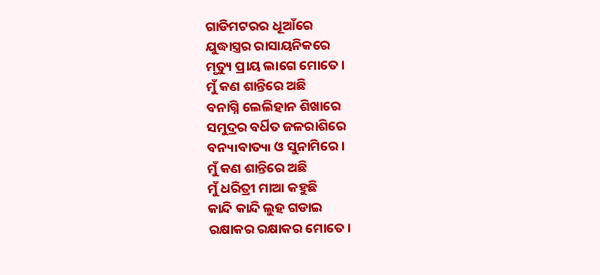ଗାଡିମଟରର ଧୂଆଁରେ
ଯୁଦ୍ଧାସ୍ତ୍ରର ରାସାୟନିକରେ
ମୃତ୍ୟୁ ପ୍ରାୟ ଲାଗେ ମୋତେ ।
ମୁଁ କଣ ଶାନ୍ତିରେ ଅଛି
ବନାଗ୍ନି ଲେଲିହାନ ଶିଖାରେ
ସମୁଦ୍ରର ବର୍ଧିତ ଜଳରାଶିରେ
ବନ୳୲ବାତ୳୲ ଓ ସୁନାମିରେ।
ମୁଁ କଣ ଶାନ୍ତିରେ ଅଛି
ମୁଁ ଧରିତ୍ରୀ ମାଆ କହୁଛି
କାନ୍ଦି କାନ୍ଦି ଲୁହ ଗଡାଇ
ରକ୍ଷାକର ରକ୍ଷାକର ମୋତେ।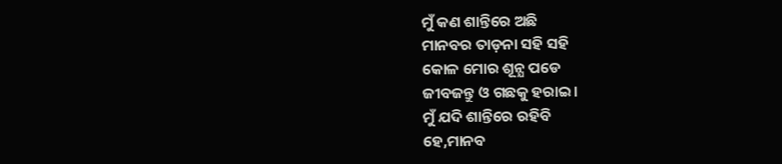ମୁଁ କଣ ଶାନ୍ତିରେ ଅଛି
ମାନବର ତାଡ଼ନା ସହି ସହି
କୋଳ ମୋର ଶୂନ୍ଯ ପଡେ
ଜୀବଜନ୍ତୁ ଓ ଗଛକୁ ହରାଇ।
ମୁଁ ଯଦି ଶାନ୍ତିରେ ରହିବି
ହେ,ମାନବ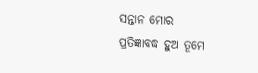ସନ୍ତାନ ମୋର
ପ୍ରତିଜ୍ଞାବଦ୍ଧ ହୁଅ ତୂମେ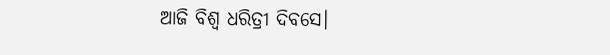ଆଜି ବିଶ୍ଵ ଧରିତ୍ରୀ ଦିବସେ।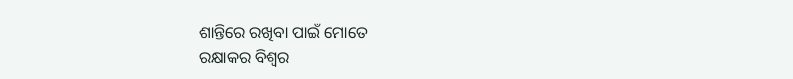ଶାନ୍ତିରେ ରଖିବା ପାଇଁ ମୋତେ
ରକ୍ଷାକର ବିଶ୍ଵର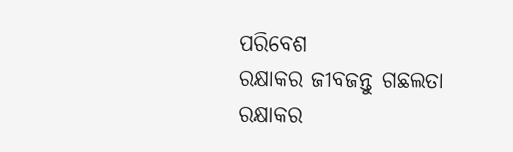ପରିବେଶ
ରକ୍ଷାକର ଜୀବଜନ୍ତୁ ଗଛଲତା
ରକ୍ଷାକର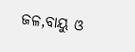ଜଳ,ବାୟୁ ଓ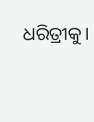ଧରିତ୍ରୀକୁ।